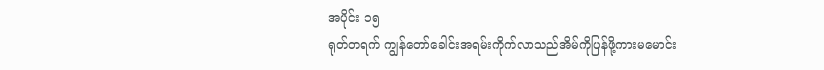အပိုင်း ၁၅
ရုတ်တရက် ကျွန်တော်ခေါင်းအရမ်းကိုက်လာသည်အိမ်ကိုပြန်ဖို့ကားမမောင်း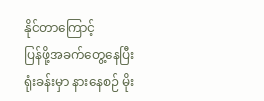နိုင်တာကြောင့်
ပြန်ဖို့အခက်တွေ့နေပြီး ရုံးခန်းမှာ နားနေစဉ် မိုး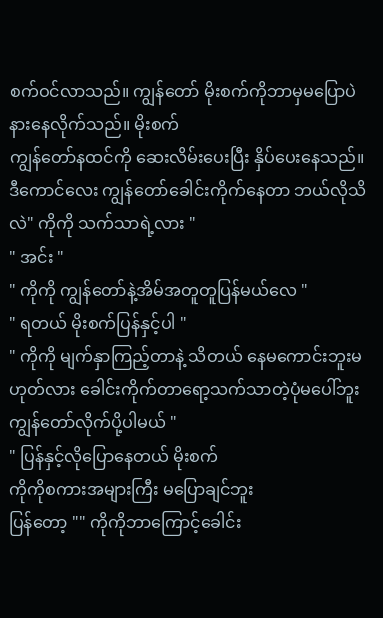စက်ဝင်လာသည်။ ကျွန်တော် မိုးစက်ကိုဘာမှမပြောပဲ
နားနေလိုက်သည်။ မိုးစက်
ကျွန်တော်နထင်ကို ဆေးလိမ်းပေးပြီး နှိပ်ပေးနေသည်။ ဒီကောင်လေး ကျွန်တော်ခေါင်းကိုက်နေတာ ဘယ်လိုသိလဲ" ကိုကို သက်သာရဲ့လား "
" အင်း "
" ကိုကို ကျွန်တော်နဲ့အိမ်အတူတူပြန်မယ်လေ "
" ရတယ် မိုးစက်ပြန်နှင့်ပါ "
" ကိုကို မျက်နှာကြည့်တာနဲ့ သိတယ် နေမကောင်းဘူးမဟုတ်လား ခေါင်းကိုက်တာရော့သက်သာတဲ့ပုံမပေါ်ဘူး ကျွန်တော်လိုက်ပို့ပါမယ် "
" ပြန်နှင့်လိုပြောနေတယ် မိုးစက်
ကိုကိုစကားအများကြီး မပြောချင်ဘူး
ပြန်တော့ "" ကိုကိုဘာကြောင့်ခေါင်း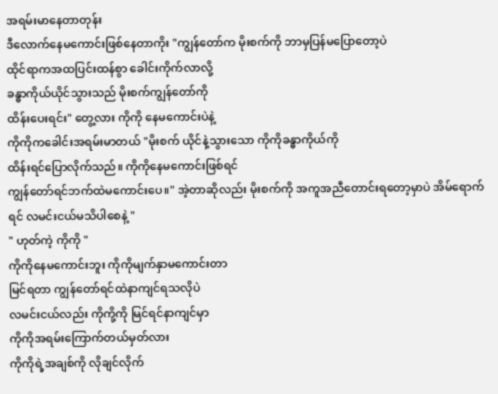အရမ်းမာနေတာတုန်း
ဒီလောက်နေမကောင်းဖြစ်နေတာကိုး "ကျွန်တော်က မိုးစက်ကို ဘာမှပြန်မပြောတော့ပဲ
ထိုင်ရာကအထပြင်းထန်စွာ ခေါင်းကိုက်လာလို့
ခန္ဓာကိုယ်ယိုင်သွားသည် မိုးစက်ကျွန်တော်ကို
ထိန်းပေးရင်း" တွေ့လား ကိုကို နေမကောင်းပဲနဲ့
ကိုကိုကခေါင်းအရမ်းမာတယ် "မိုးစက် ယိုင်နဲ့သွားသော ကိုကိုခန္ဓာကိုယ်ကို
ထိန်းရင်ပြောလိုက်သည်။ ကိုကိုနေမကောင်းဖြစ်ရင်
ကျွန်တော်ရင်ဘက်ထဲမကောင်းပေ။" အဲ့တာဆိုလည်း မိုးစက်ကို အကူအညီတောင်းရတော့မှာပဲ အိမ်ရောက်ရင် လမင်းငယ်မသိပါစေနဲ့ "
" ဟုတ်ကဲ့ ကိုကို "
ကိုကိုနေမကောင်းဘူး ကိုကိုမျက်နှာမကောင်းတာ
မြင်ရတာ ကျွန်တော်ရင်ထဲနာကျင်ရသလိုပဲ
လမင်းငယ်လည်း ကိုကို့ကို မြင်ရင်နာကျင်မှာ
ကိုကိုအရမ်းကြောက်တယ်မှတ်လား
ကိုကိုရဲ့အချစ်ကို လိုချင်လိုက်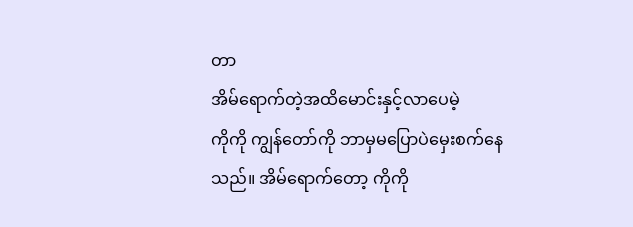တာ
အိမ်ရောက်တဲ့အထိမောင်းနှင့်လာပေမဲ့
ကိုကို ကျွန်တော်ကို ဘာမှမပြောပဲမှေးစက်နေသည်။ အိမ်ရောက်တော့ ကိုကို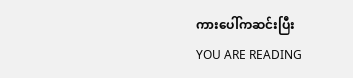ကားပေါ်ကဆင်းပြီး
YOU ARE READING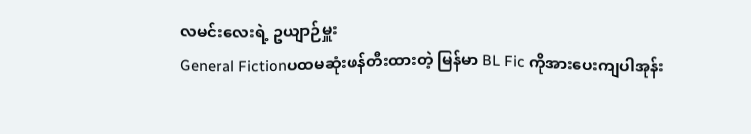လမင်းလေးရဲ့ ဥယျာဉ်မှူး
General Fictionပထမဆုံးဖန်တီးထားတဲ့ မြန်မာ BL Fic ကိုအားပေးကျပါအုန်း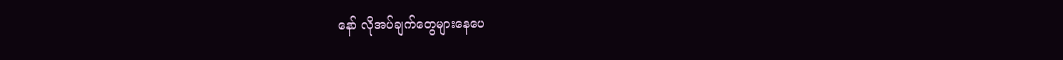နော် လိုအပ်ချက်တွေများနေပေ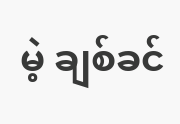မဲ့ ချစ်ခင်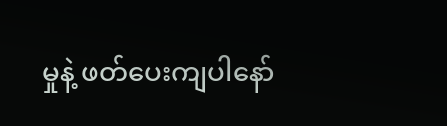မှုနဲ့ ဖတ်ပေးကျပါနော်